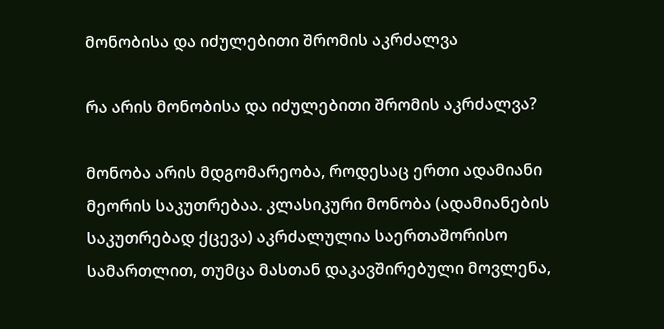მონობისა და იძულებითი შრომის აკრძალვა

რა არის მონობისა და იძულებითი შრომის აკრძალვა?

მონობა არის მდგომარეობა, როდესაც ერთი ადამიანი მეორის საკუთრებაა. კლასიკური მონობა (ადამიანების საკუთრებად ქცევა) აკრძალულია საერთაშორისო სამართლით, თუმცა მასთან დაკავშირებული მოვლენა,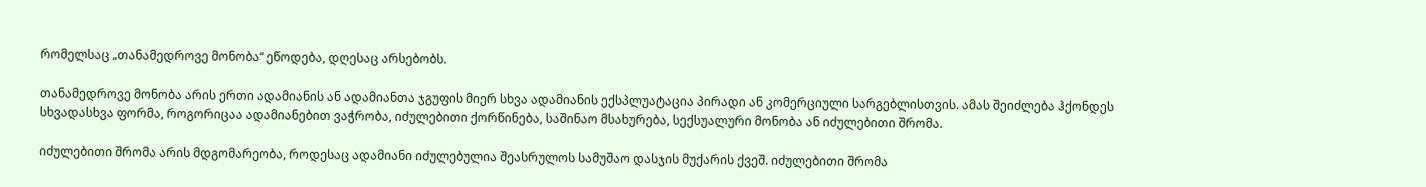რომელსაც „თანამედროვე მონობა“ ეწოდება, დღესაც არსებობს.

თანამედროვე მონობა არის ერთი ადამიანის ან ადამიანთა ჯგუფის მიერ სხვა ადამიანის ექსპლუატაცია პირადი ან კომერციული სარგებლისთვის. ამას შეიძლება ჰქონდეს სხვადასხვა ფორმა, როგორიცაა ადამიანებით ვაჭრობა, იძულებითი ქორწინება, საშინაო მსახურება, სექსუალური მონობა ან იძულებითი შრომა.

იძულებითი შრომა არის მდგომარეობა, როდესაც ადამიანი იძულებულია შეასრულოს სამუშაო დასჯის მუქარის ქვეშ. იძულებითი შრომა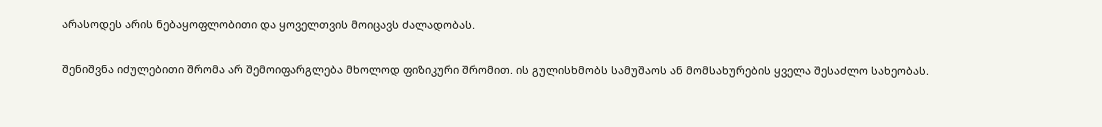არასოდეს არის ნებაყოფლობითი და ყოველთვის მოიცავს ძალადობას.

შენიშვნა იძულებითი შრომა არ შემოიფარგლება მხოლოდ ფიზიკური შრომით. ის გულისხმობს სამუშაოს ან მომსახურების ყველა შესაძლო სახეობას.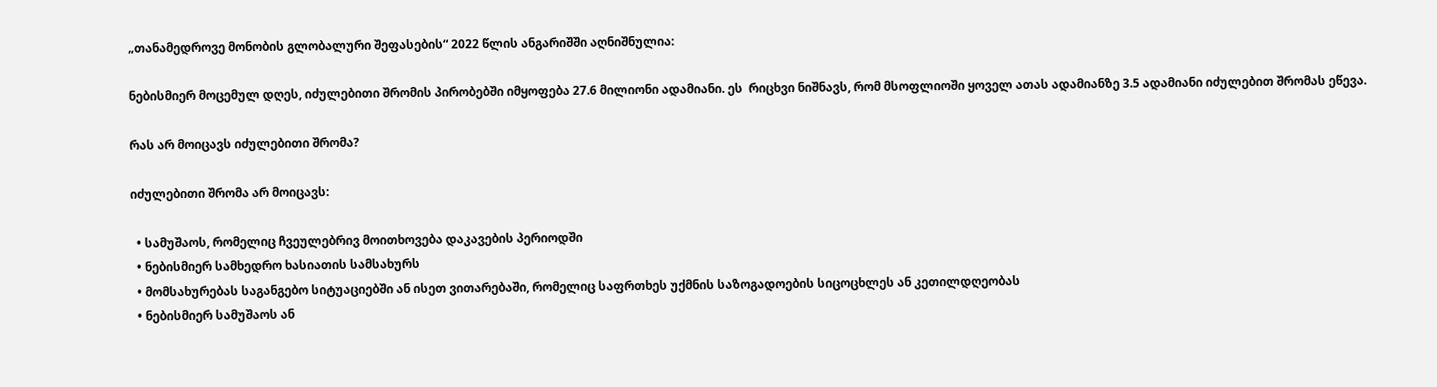„თანამედროვე მონობის გლობალური შეფასების“ 2022 წლის ანგარიშში აღნიშნულია:

ნებისმიერ მოცემულ დღეს, იძულებითი შრომის პირობებში იმყოფება 27.6 მილიონი ადამიანი. ეს  რიცხვი ნიშნავს, რომ მსოფლიოში ყოველ ათას ადამიანზე 3.5 ადამიანი იძულებით შრომას ეწევა.

რას არ მოიცავს იძულებითი შრომა?

იძულებითი შრომა არ მოიცავს:

  • სამუშაოს, რომელიც ჩვეულებრივ მოითხოვება დაკავების პერიოდში
  • ნებისმიერ სამხედრო ხასიათის სამსახურს
  • მომსახურებას საგანგებო სიტუაციებში ან ისეთ ვითარებაში, რომელიც საფრთხეს უქმნის საზოგადოების სიცოცხლეს ან კეთილდღეობას
  • ნებისმიერ სამუშაოს ან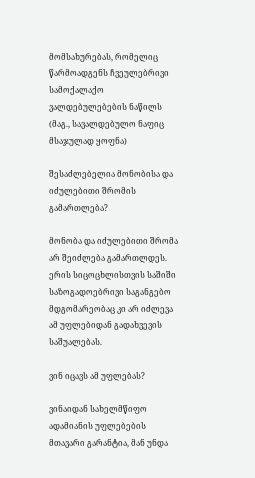მომსახურებას, რომელიც წარმოადგენს ჩვეულებრივი სამოქალაქო ვალდებულებების ნაწილს (მაგ., სავალდებულო ნაფიც მსაჯულად ყოფნა)

შესაძლებელია მონობისა და იძულებითი შრომის გამართლება?

მონობა და იძულებითი შრომა არ შეიძლება გამართლდეს. ერის სიცოცხლისთვის საშიში საზოგადოებრივი საგანგებო მდგომარეობაც კი არ იძლევა ამ უფლებიდან გადახვევის საშუალებას.

ვინ იცავს ამ უფლებას?

ვინაიდან სახელმწიფო ადამიანის უფლებების მთავარი გარანტია, მან უნდა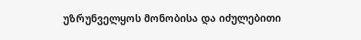უზრუნველყოს მონობისა და იძულებითი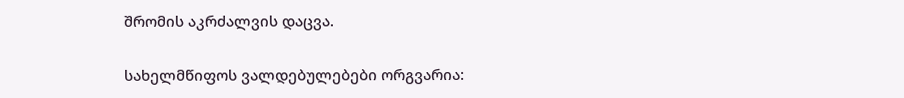შრომის აკრძალვის დაცვა.

სახელმწიფოს ვალდებულებები ორგვარია: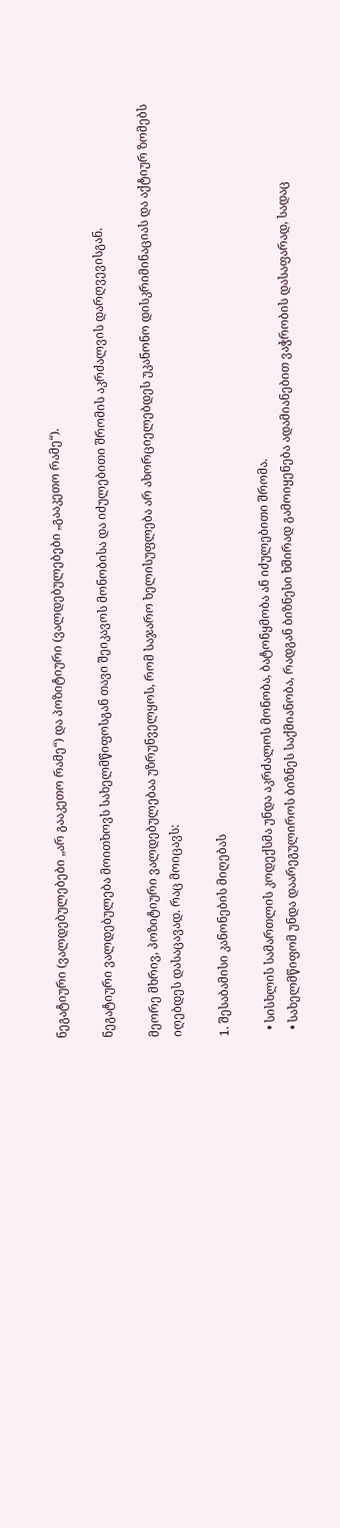ნეგატიური (ვალდებულებები „არ გააკეთო რამე“) და პოზიტიური (ვალდებულებები „გააკეთო რამე“).

ნეგატიური ვალდებულება მოითხოვს სახელმწიფოსგან თავი შეიკავოს მონობისა და იძულებითი შრომის აკრძალვის დარღვევისგან.

მეორე მხრივ, პოზიტიური ვალდებულებაა უზრუნველყოს, რომ საჯარო ხელისუფლება არ ახორციელებდეს უკანონო დისკრიმინაციას და აქტიურ ზომებს იღებდეს დასაცავად. რაც მოიცავს:

1. შესაბამისი კანონების მიღებას

  • სისხლის სამართლის კოდექსმა უნდა აკრძალოს მონობა, ბატონყმობა ან იძულებითი შრომა.
  • სახელმწიფომ უნდა დაარეგულიროს ბიზნეს საქმიანობა, რადგან ბიზნესი ხშირად გამოიყენება ადამიანებით ვაჭრობის დასაფარად, სადაც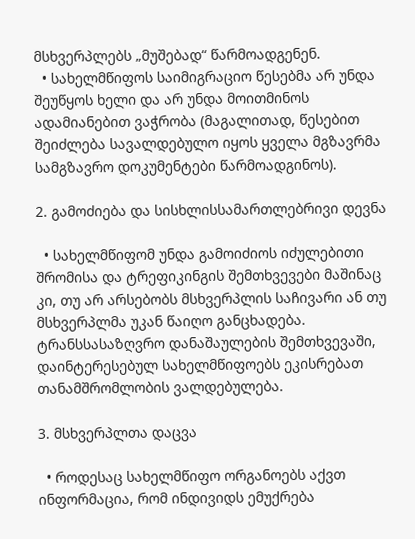მსხვერპლებს „მუშებად“ წარმოადგენენ.
  • სახელმწიფოს საიმიგრაციო წესებმა არ უნდა შეუწყოს ხელი და არ უნდა მოითმინოს ადამიანებით ვაჭრობა (მაგალითად, წესებით შეიძლება სავალდებულო იყოს ყველა მგზავრმა სამგზავრო დოკუმენტები წარმოადგინოს).

2. გამოძიება და სისხლისსამართლებრივი დევნა

  • სახელმწიფომ უნდა გამოიძიოს იძულებითი შრომისა და ტრეფიკინგის შემთხვევები მაშინაც კი, თუ არ არსებობს მსხვერპლის საჩივარი ან თუ მსხვერპლმა უკან წაიღო განცხადება. ტრანსსასაზღვრო დანაშაულების შემთხვევაში, დაინტერესებულ სახელმწიფოებს ეკისრებათ თანამშრომლობის ვალდებულება.

3. მსხვერპლთა დაცვა

  • როდესაც სახელმწიფო ორგანოებს აქვთ ინფორმაცია, რომ ინდივიდს ემუქრება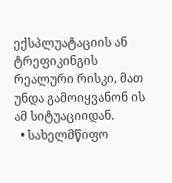ექსპლუატაციის ან ტრეფიკინგის რეალური რისკი, მათ უნდა გამოიყვანონ ის ამ სიტუაციიდან.
  • სახელმწიფო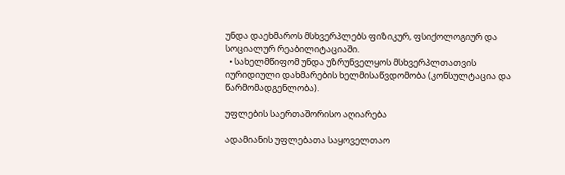უნდა დაეხმაროს მსხვერპლებს ფიზიკურ, ფსიქოლოგიურ და სოციალურ რეაბილიტაციაში.
  • სახელმწიფომ უნდა უზრუნველყოს მსხვერპლთათვის იურიდიული დახმარების ხელმისაწვდომობა (კონსულტაცია და წარმომადგენლობა).

უფლების საერთაშორისო აღიარება

ადამიანის უფლებათა საყოველთაო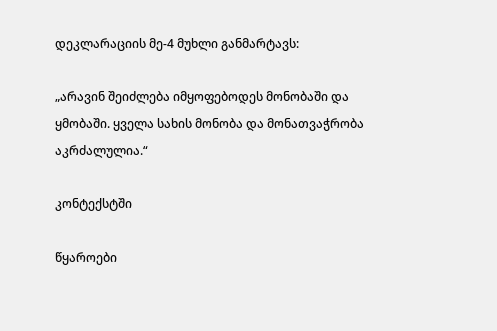დეკლარაციის მე-4 მუხლი განმარტავს:

„არავინ შეიძლება იმყოფებოდეს მონობაში და ყმობაში. ყველა სახის მონობა და მონათვაჭრობა აკრძალულია.“

კონტექსტში

წყაროები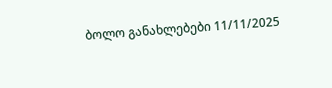ბოლო განახლებები 11/11/2025